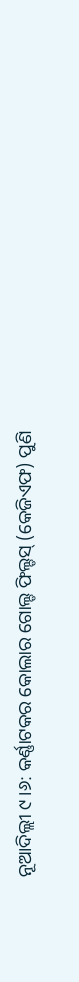ନୂଆଦିଲ୍ଲୀ ୯।୬: କର୍ଣ୍ଣାଟକର କୋଲାର ଗୋଲ୍ଡ ଫିଲ୍ଡସ୍ (କେଜିଏଫ) ପୁଣି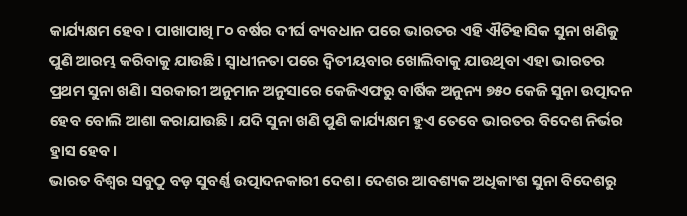କାର୍ଯ୍ୟକ୍ଷମ ହେବ। ପାଖାପାଖି ୮୦ ବର୍ଷର ଦୀର୍ଘ ବ୍ୟବଧାନ ପରେ ଭାରତର ଏହି ଐତିହାସିକ ସୁନା ଖଣିକୁ ପୁଣି ଆରମ୍ଭ କରିବାକୁ ଯାଉଛି। ସ୍ୱାଧୀନତା ପରେ ଦ୍ୱିତୀୟବାର ଖୋଲିବାକୁ ଯାଉଥିବା ଏହା ଭାରତର ପ୍ରଥମ ସୁନା ଖଣି। ସରକାରୀ ଅନୁମାନ ଅନୁସାରେ କେଜିଏଫରୁ ବାର୍ଷିକ ଅନୁନ୍ୟ ୭୫୦ କେଜି ସୁନା ଉତ୍ପାଦନ ହେବ ବୋଲି ଆଶା କରାଯାଉଛି। ଯଦି ସୁନା ଖଣି ପୁଣି କାର୍ଯ୍ୟକ୍ଷମ ହୁଏ ତେବେ ଭାରତର ବିଦେଶ ନିର୍ଭର ହ୍ରାସ ହେବ।
ଭାରତ ବିଶ୍ୱର ସବୁଠୁ ବଡ଼ ସୁବର୍ଣ୍ଣ ଉତ୍ପାଦନକାରୀ ଦେଶ। ଦେଶର ଆବଶ୍ୟକ ଅଧିକାଂଶ ସୁନା ବିଦେଶରୁ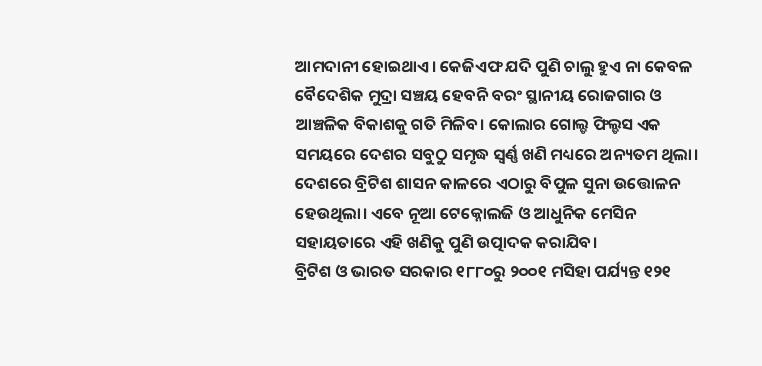ଆମଦାନୀ ହୋଇଥାଏ। କେଜିଏଫ ଯଦି ପୁଣି ଚାଲୁ ହୁଏ ନା କେବଳ ବୈଦେଶିକ ମୁଦ୍ରା ସଞ୍ଚୟ ହେବନି ବରଂ ସ୍ଥାନୀୟ ରୋଜଗାର ଓ ଆଞ୍ଚଳିକ ବିକାଶକୁ ଗତି ମିଳିବ। କୋଲାର ଗୋଲ୍ଡ ଫିଲ୍ଡସ ଏକ ସମୟରେ ଦେଶର ସବୁଠୁ ସମୃଦ୍ଧ ସ୍ୱର୍ଣ୍ଣ ଖଣି ମଧ୍ୟରେ ଅନ୍ୟତମ ଥିଲା। ଦେଶରେ ବ୍ରିଟିଶ ଶାସନ କାଳରେ ଏଠାରୁ ବିପୁଳ ସୁନା ଉତ୍ତୋଳନ ହେଉଥିଲା। ଏବେ ନୂଆ ଟେକ୍ନୋଲଜି ଓ ଆଧୁନିକ ମେସିନ ସହାୟତାରେ ଏହି ଖଣିକୁ ପୁଣି ଉତ୍ପାଦକ କରାଯିବ।
ବ୍ରିଟିଶ ଓ ଭାରତ ସରକାର ୧୮୮୦ରୁ ୨୦୦୧ ମସିହା ପର୍ଯ୍ୟନ୍ତ ୧୨୧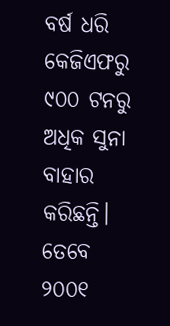ବର୍ଷ ଧରି କେଜିଏଫରୁ ୯୦୦ ଟନରୁ ଅଧିକ ସୁନା ବାହାର କରିଛନ୍ତି। ତେବେ ୨୦୦୧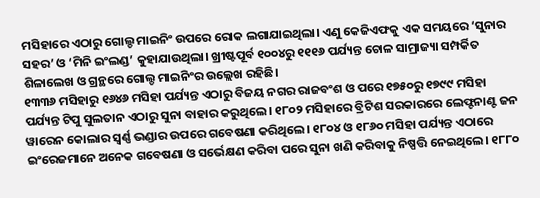ମସିହାରେ ଏଠାରୁ ଗୋଲ୍ଡ ମାଇନିଂ ଉପରେ ରୋକ ଲଗାଯାଇଥିଲା। ଏଣୁ କେଜିଏଫକୁ ଏକ ସମୟରେ ‘ସୁନାର ସହର’ ଓ ‘ମିନି ଇଂଲଣ୍ଡ’ କୁହାଯାଉଥିଲା। ଖ୍ରୀଷ୍ଟପୂର୍ବ ୧୦୦୪ରୁ ୧୧୧୬ ପର୍ଯ୍ୟନ୍ତ ଚୋଳ ସାମ୍ରାଜ୍ୟା ସମ୍ପର୍କିତ ଶିଳାଲେଖ ଓ ଗ୍ରନ୍ଥରେ ଗୋଲ୍ଡ ମାଇନିଂର ଉଲ୍ଲେଖ ରହିଛି।
୧୩୩୬ ମସିହାରୁ ୧୬୪୬ ମସିହା ପର୍ଯ୍ୟନ୍ତ ଏଠାରୁ ବିଜୟ ନଗର ରାଜବଂଶ ଓ ପରେ ୧୭୫୦ରୁ ୧୭୯୯ ମସିହା ପର୍ଯ୍ୟନ୍ତ ଟିପୁ ସୁଲତାନ ଏଠାରୁ ସୁନା ବାହାର କରୁଥିଲେ। ୧୮୦୨ ମସିହାରେ ବ୍ରିଟିଶ ସରକାରରେ ଲେଫ୍ଟନାଣ୍ଟ ଜନ ୱାରେନ କୋଲାର ସ୍ୱର୍ଣ୍ଣ ଭଣ୍ଡାର ଉପରେ ଗବେଷଣା କରିଥିଲେ। ୧୮୦୪ ଓ ୧୮୬୦ ମସିହା ପର୍ଯ୍ୟନ୍ତ ଏଠାରେ ଇଂରେଜମାନେ ଅନେକ ଗବେଷଣା ଓ ସର୍ଭେକ୍ଷଣ କରିବା ପରେ ସୁନା ଖଣି କରିବାକୁ ନିଷ୍ପତ୍ତି ନେଇଥିଲେ। ୧୮୮୦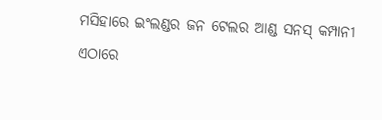ମସିହାରେ ଇଂଲଣ୍ଡର ଜନ ଟେଲର ଆଣ୍ଡ ସନସ୍ କମ୍ପାନୀ ଏଠାରେ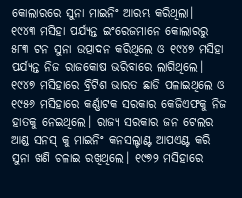କୋଲାରରେ ସୁନା ମାଇନିଂ ଆରମ୍ଭ କରିଥିଲା।
୧୯୪୩ ମସିହା ପର୍ଯ୍ୟନ୍ତ ଇଂରେଜମାନେ କୋଲାରରୁ ୫୮୩ ଟନ ସୁନା ଉତ୍ପାଦନ କରିଥିଲେ ଓ ୧୯୪୭ ମସିହା ପର୍ଯ୍ୟନ୍ତ ନିଜ ରାଜକୋଷ ଭରିବାରେ ଲାଗିଥିଲେ। ୧୯୪୭ ମସିହାରେ ବ୍ରିଟିଶ ଭାରତ ଛାଡି ପଳାଇଥିଲେ ଓ ୧୯୫୬ ମସିହାରେ କର୍ଣ୍ଣାଟକ ସରକାର କେଜିଏଫକୁ ନିଜ ହାତକୁ ନେଇଥିଲେ। ରାଜ୍ୟ ସରକାର ଜନ ଟେଲର ଆଣ୍ଡ ସନସ୍ କୁ ମାଇନିଂ କନସଲ୍ଟାଣ୍ଟ ଆପଏଣ୍ଟ କରି ସୁନା ଖଣି ଚଳାଇ ରଖିଥିଲେ। ୧୯୭୨ ମସିହାରେ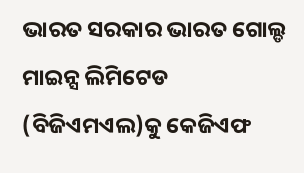ଭାରତ ସରକାର ଭାରତ ଗୋଲ୍ଡ ମାଇନ୍ସ ଲିମିଟେଡ (ବିଜିଏମଏଲ)କୁ କେଜିଏଫ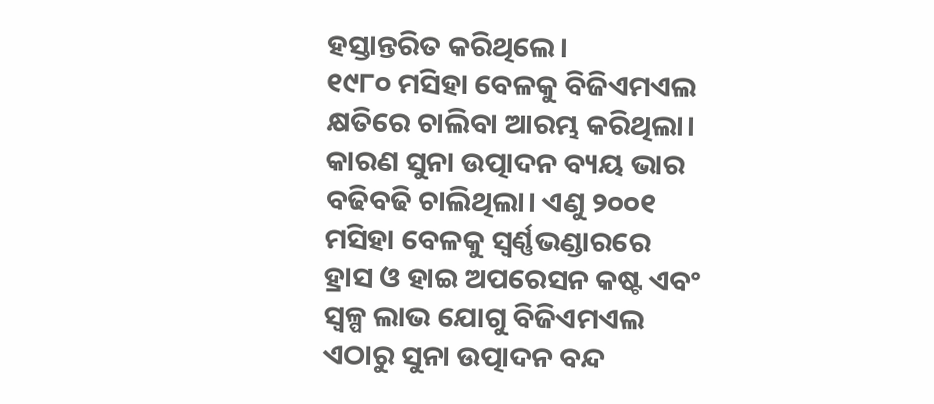ହସ୍ତାନ୍ତରିତ କରିଥିଲେ।
୧୯୮୦ ମସିହା ବେଳକୁ ବିଜିଏମଏଲ କ୍ଷତିରେ ଚାଲିବା ଆରମ୍ଭ କରିଥିଲା। କାରଣ ସୁନା ଉତ୍ପାଦନ ବ୍ୟୟ ଭାର ବଢିବଢି ଚାଲିଥିଲା। ଏଣୁ ୨୦୦୧ ମସିହା ବେଳକୁ ସ୍ୱର୍ଣ୍ଣଭଣ୍ଡାରରେ ହ୍ରାସ ଓ ହାଇ ଅପରେସନ କଷ୍ଟ ଏବଂ ସ୍ୱଳ୍ପ ଲାଭ ଯୋଗୁ ବିଜିଏମଏଲ ଏଠାରୁ ସୁନା ଉତ୍ପାଦନ ବନ୍ଦ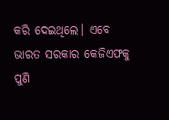କରି ଦେଇଥିଲେ। ଏବେ ଭାରତ ସରକାର କେଜିଏଫକୁ ପୁଣି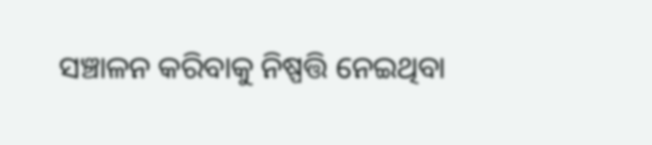ସଞ୍ଚାଳନ କରିବାକୁ ନିଷ୍ପତ୍ତି ନେଇଥିବା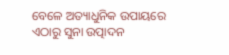ବେଳେ ଅତ୍ୟାଧୁନିକ ଉପାୟରେ ଏଠାରୁ ସୁନା ଉତ୍ପାଦନ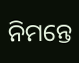ନିମନ୍ତେ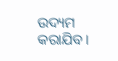ଉଦ୍ୟମ କରାଯିବ।